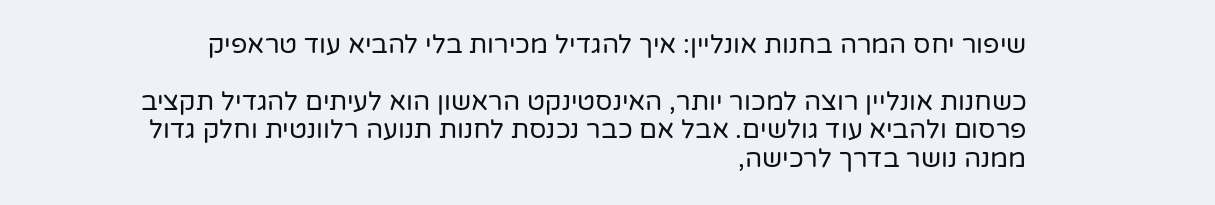שיפור יחס המרה בחנות אונליין: איך להגדיל מכירות בלי להביא עוד טראפיק

כשחנות אונליין רוצה למכור יותר, האינסטינקט הראשון הוא לעיתים להגדיל תקציב פרסום ולהביא עוד גולשים. אבל אם כבר נכנסת לחנות תנועה רלוונטית וחלק גדול ממנה נושר בדרך לרכישה,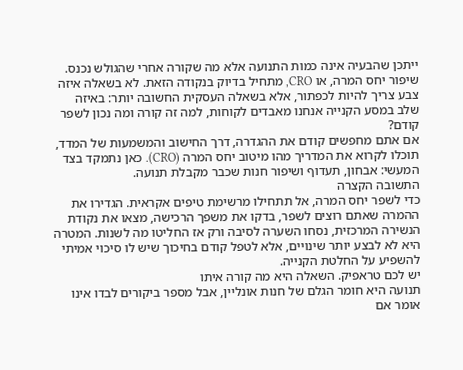ייתכן שהבעיה אינה כמות התנועה אלא מה שקורה אחרי שהגולש נכנס.
שיפור יחס המרה, או CRO, מתחיל בדיוק בנקודה הזאת. לא בשאלה איזה צבע צריך להיות לכפתור, אלא בשאלה העסקית החשובה יותר: באיזה שלב במסע הקנייה אנחנו מאבדים לקוחות, למה זה קורה ומה נכון לשפר קודם?
אם אתם מחפשים קודם את ההגדרה, דרך החישוב והמשמעות של המדד, תוכלו לקרוא את המדריך מהו מיטוב יחס המרה (CRO). כאן נתמקד בצד המעשי: אבחון, תעדוף ושיפור חנות שכבר מקבלת תנועה.
התשובה הקצרה
כדי לשפר יחס המרה, אל תתחילו מרשימת טיפים אקראית. הגדירו את ההמרה שאתם רוצים לשפר, בדקו את משפך הרכישה, מצאו את נקודת הנשירה המרכזית, נסחו השערה לסיבה ורק אז החליטו מה לשנות. המטרה היא לא לבצע יותר שינויים, אלא לטפל קודם בחיכוך שיש לו סיכוי אמיתי להשפיע על החלטת הקנייה.
יש לכם טראפיק. השאלה היא מה קורה איתו
תנועה היא חומר הגלם של חנות אונליין, אבל מספר ביקורים לבדו אינו אומר אם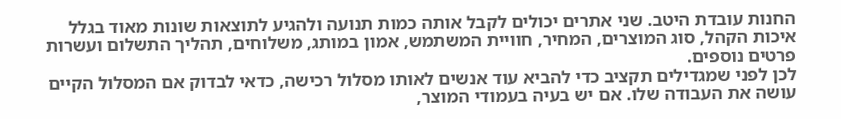החנות עובדת היטב. שני אתרים יכולים לקבל אותה כמות תנועה ולהגיע לתוצאות שונות מאוד בגלל איכות הקהל, סוג המוצרים, המחיר, חוויית המשתמש, אמון במותג, משלוחים, תהליך התשלום ועשרות פרטים נוספים.
לכן לפני שמגדילים תקציב כדי להביא עוד אנשים לאותו מסלול רכישה, כדאי לבדוק אם המסלול הקיים עושה את העבודה שלו. אם יש בעיה בעמודי המוצר,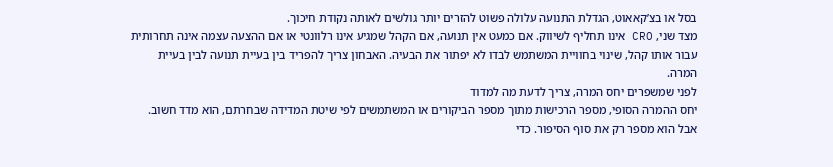בסל או בצ’קאאוט, הגדלת התנועה עלולה פשוט להזרים יותר גולשים לאותה נקודת חיכוך.
מצד שני, CRO אינו תחליף לשיווק. אם כמעט אין תנועה, אם הקהל שמגיע אינו רלוונטי או אם ההצעה עצמה אינה תחרותית עבור אותו קהל, שינוי בחוויית המשתמש לבדו לא יפתור את הבעיה. האבחון צריך להפריד בין בעיית תנועה לבין בעיית המרה.
לפני שמשפרים יחס המרה, צריך לדעת מה למדוד
יחס ההמרה הסופי, מספר הרכישות מתוך מספר הביקורים או המשתמשים לפי שיטת המדידה שבחרתם, הוא מדד חשוב. אבל הוא מספר רק את סוף הסיפור. כדי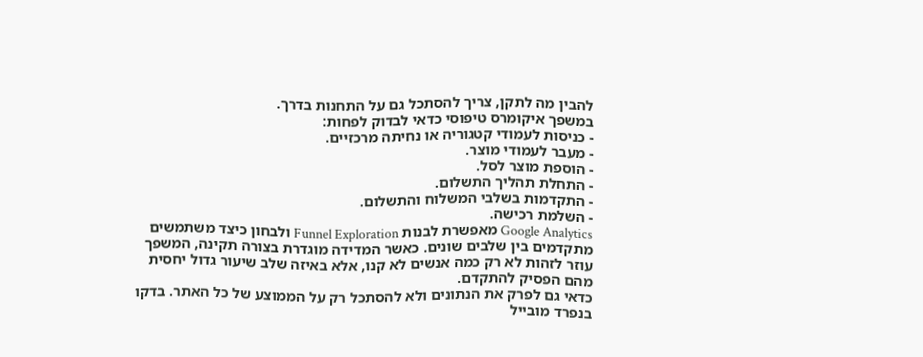להבין מה לתקן, צריך להסתכל גם על התחנות בדרך.
במשפך איקומרס טיפוסי כדאי לבדוק לפחות:
- כניסות לעמודי קטגוריה או נחיתה מרכזיים.
- מעבר לעמודי מוצר.
- הוספת מוצר לסל.
- התחלת תהליך התשלום.
- התקדמות בשלבי המשלוח והתשלום.
- השלמת רכישה.
Google Analytics מאפשרת לבנות Funnel Exploration ולבחון כיצד משתמשים מתקדמים בין שלבים שונים. כאשר המדידה מוגדרת בצורה תקינה, המשפך עוזר לזהות לא רק כמה אנשים לא קנו, אלא באיזה שלב שיעור גדול יחסית מהם הפסיק להתקדם.
כדאי גם לפרק את הנתונים ולא להסתכל רק על הממוצע של כל האתר. בדקו בנפרד מובייל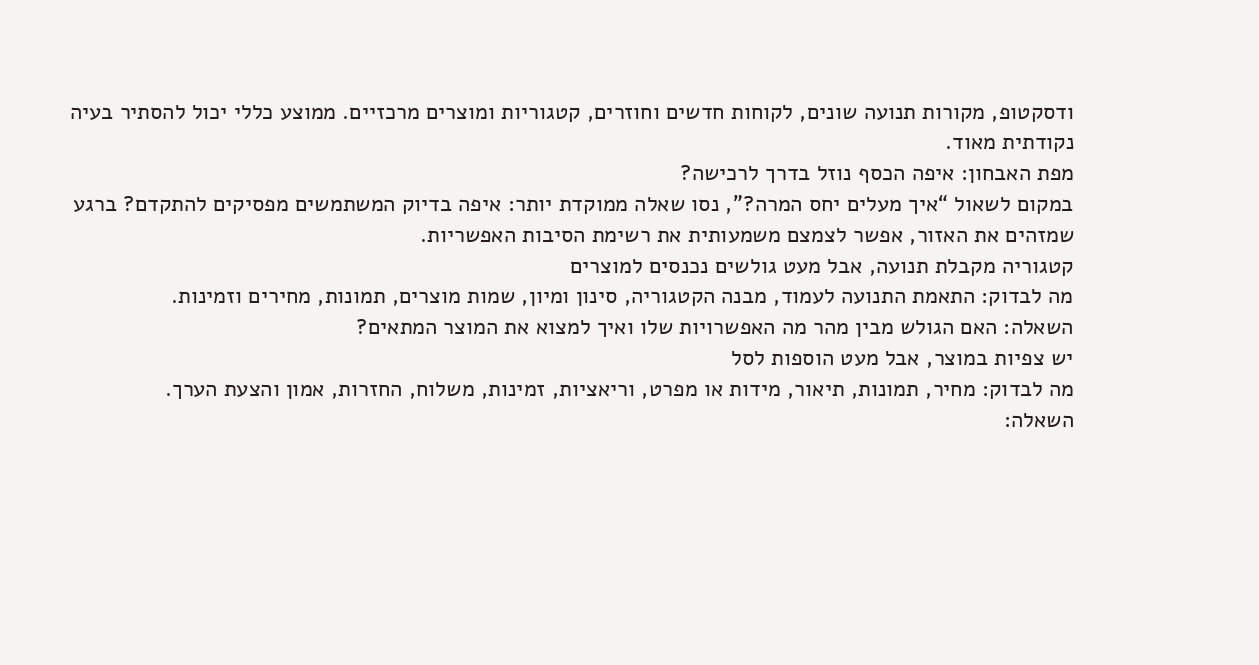ודסקטופ, מקורות תנועה שונים, לקוחות חדשים וחוזרים, קטגוריות ומוצרים מרכזיים. ממוצע כללי יכול להסתיר בעיה נקודתית מאוד.
מפת האבחון: איפה הכסף נוזל בדרך לרכישה?
במקום לשאול “איך מעלים יחס המרה?”, נסו שאלה ממוקדת יותר: איפה בדיוק המשתמשים מפסיקים להתקדם? ברגע שמזהים את האזור, אפשר לצמצם משמעותית את רשימת הסיבות האפשריות.
קטגוריה מקבלת תנועה, אבל מעט גולשים נכנסים למוצרים
מה לבדוק: התאמת התנועה לעמוד, מבנה הקטגוריה, סינון ומיון, שמות מוצרים, תמונות, מחירים וזמינות.
השאלה: האם הגולש מבין מהר מה האפשרויות שלו ואיך למצוא את המוצר המתאים?
יש צפיות במוצר, אבל מעט הוספות לסל
מה לבדוק: מחיר, תמונות, תיאור, מידות או מפרט, וריאציות, זמינות, משלוח, החזרות, אמון והצעת הערך.
השאלה: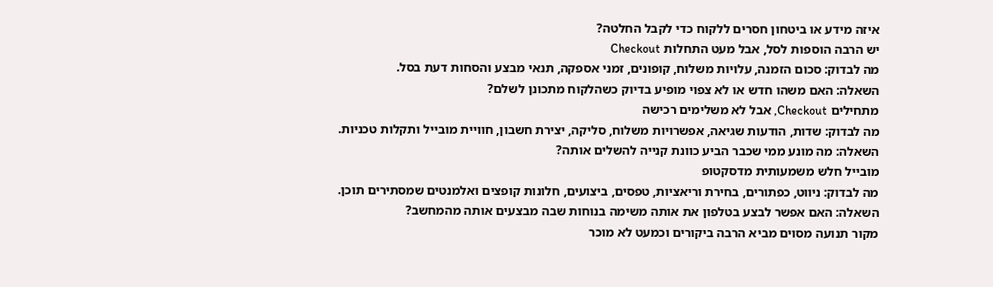איזה מידע או ביטחון חסרים ללקוח כדי לקבל החלטה?
יש הרבה הוספות לסל, אבל מעט התחלות Checkout
מה לבדוק: סכום הזמנה, עלויות משלוח, קופונים, זמני אספקה, תנאי מבצע והסחות דעת בסל.
השאלה: האם משהו חדש או לא צפוי מופיע בדיוק כשהלקוח מתכונן לשלם?
מתחילים Checkout, אבל לא משלימים רכישה
מה לבדוק: שדות, הודעות שגיאה, אפשרויות משלוח, סליקה, יצירת חשבון, חוויית מובייל ותקלות טכניות.
השאלה: מה מונע ממי שכבר הביע כוונת קנייה להשלים אותה?
מובייל חלש משמעותית מדסקטופ
מה לבדוק: ניווט, כפתורים, בחירת וריאציות, טפסים, ביצועים, חלונות קופצים ואלמנטים שמסתירים תוכן.
השאלה: האם אפשר לבצע בטלפון את אותה משימה בנוחות שבה מבצעים אותה מהמחשב?
מקור תנועה מסוים מביא הרבה ביקורים וכמעט לא מוכר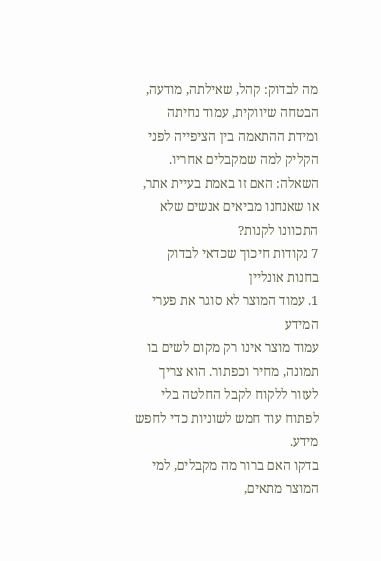מה לבדוק: קהל, שאילתה, מודעה, הבטחה שיווקית, עמוד נחיתה ומידת ההתאמה בין הציפייה לפני הקליק למה שמקבלים אחריו.
השאלה: האם זו באמת בעיית אתר, או שאנחנו מביאים אנשים שלא התכוונו לקנות?
7 נקודות חיכוך שכדאי לבדוק בחנות אונליין
1. עמוד המוצר לא סוגר את פערי המידע
עמוד מוצר אינו רק מקום לשים בו תמונה, מחיר וכפתור. הוא צריך לעזור ללקוח לקבל החלטה בלי לפתוח עוד חמש לשוניות כדי לחפש מידע.
בדקו האם ברור מה מקבלים, למי המוצר מתאים,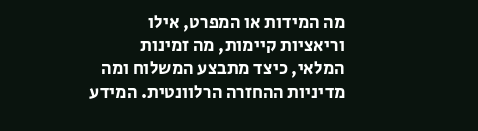מה המידות או המפרט, אילו וריאציות קיימות, מה זמינות המלאי, כיצד מתבצע המשלוח ומה מדיניות ההחזרה הרלוונטית. המידע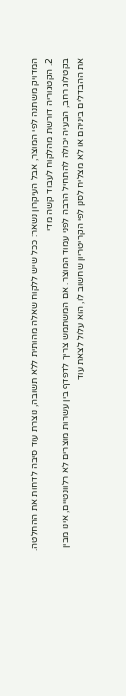המדויק משתנה לפי המוצר, אבל העיקרון נשאר: ככל שיש ללקוח שאלה מהותית ללא תשובה, נוצרת עוד סיבה לדחות את ההחלטה.
2. הקטגוריה דורשת מהלקוח לעבוד קשה מדי
בקטלוג רחב, הבעיה יכולה להתחיל הרבה לפני עמוד המוצר. אם המשתמש צריך לדפדף בין עשרות מוצרים לא רלוונטיים, אינו מבין את ההבדלים ביניהם או לא מצליח לסנן לפי הקריטריון שחשוב לו, הוא עלול לצאת עוד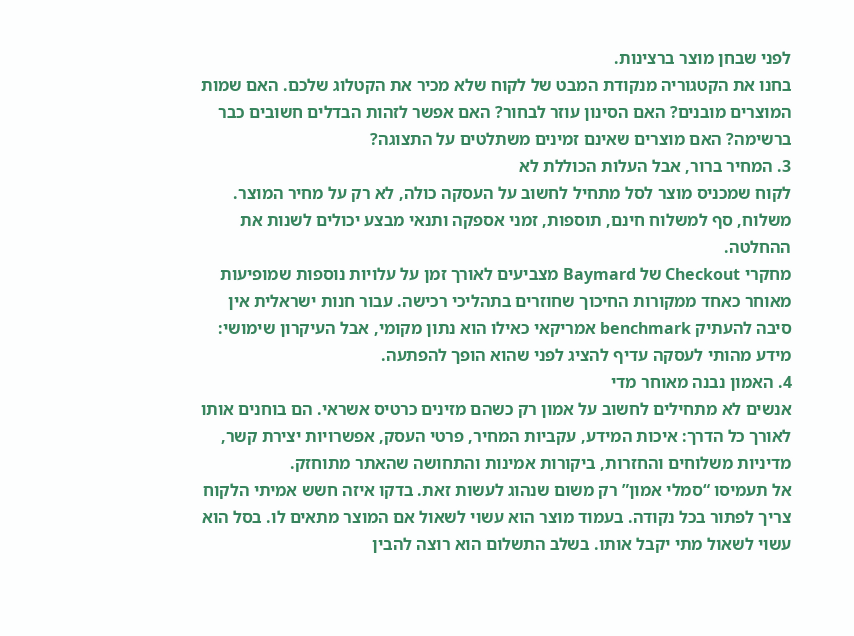לפני שבחן מוצר ברצינות.
בחנו את הקטגוריה מנקודת המבט של לקוח שלא מכיר את הקטלוג שלכם. האם שמות המוצרים מובנים? האם הסינון עוזר לבחור? האם אפשר לזהות הבדלים חשובים כבר ברשימה? האם מוצרים שאינם זמינים משתלטים על התצוגה?
3. המחיר ברור, אבל העלות הכוללת לא
לקוח שמכניס מוצר לסל מתחיל לחשוב על העסקה כולה, לא רק על מחיר המוצר. משלוח, סף למשלוח חינם, תוספות, זמני אספקה ותנאי מבצע יכולים לשנות את ההחלטה.
מחקרי Checkout של Baymard מצביעים לאורך זמן על עלויות נוספות שמופיעות מאוחר כאחד ממקורות החיכוך שחוזרים בתהליכי רכישה. עבור חנות ישראלית אין סיבה להעתיק benchmark אמריקאי כאילו הוא נתון מקומי, אבל העיקרון שימושי: מידע מהותי לעסקה עדיף להציג לפני שהוא הופך להפתעה.
4. האמון נבנה מאוחר מדי
אנשים לא מתחילים לחשוב על אמון רק כשהם מזינים כרטיס אשראי. הם בוחנים אותו לאורך כל הדרך: איכות המידע, עקביות המחיר, פרטי העסק, אפשרויות יצירת קשר, מדיניות משלוחים והחזרות, ביקורות אמינות והתחושה שהאתר מתוחזק.
אל תעמיסו “סמלי אמון” רק משום שנהוג לעשות זאת. בדקו איזה חשש אמיתי הלקוח צריך לפתור בכל נקודה. בעמוד מוצר הוא עשוי לשאול אם המוצר מתאים לו. בסל הוא עשוי לשאול מתי יקבל אותו. בשלב התשלום הוא רוצה להבין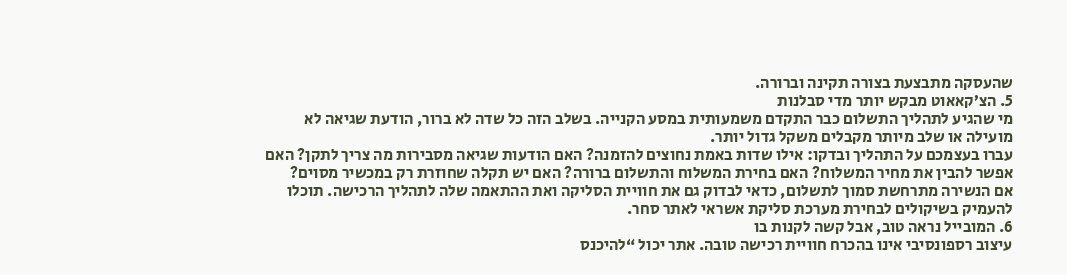שהעסקה מתבצעת בצורה תקינה וברורה.
5. הצ’קאאוט מבקש יותר מדי סבלנות
מי שהגיע לתהליך התשלום כבר התקדם משמעותית במסע הקנייה. בשלב הזה כל שדה לא ברור, הודעת שגיאה לא מועילה או שלב מיותר מקבלים משקל גדול יותר.
עברו בעצמכם על התהליך ובדקו: אילו שדות באמת נחוצים להזמנה? האם הודעות שגיאה מסבירות מה צריך לתקן? האם אפשר להבין את מחיר המשלוח? האם בחירת המשלוח והתשלום ברורה? האם יש תקלה שחוזרת רק במכשיר מסוים?
אם הנשירה מתרחשת סמוך לתשלום, כדאי לבדוק גם את חוויית הסליקה ואת ההתאמה שלה לתהליך הרכישה. תוכלו להעמיק בשיקולים לבחירת מערכת סליקת אשראי לאתר סחר.
6. המובייל נראה טוב, אבל קשה לקנות בו
עיצוב רספונסיבי אינו בהכרח חוויית רכישה טובה. אתר יכול “להיכנס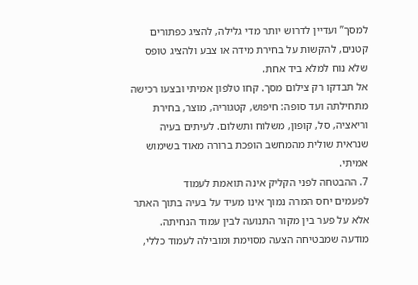למסך” ועדיין לדרוש יותר מדי גלילה, להציג כפתורים קטנים, להקשות על בחירת מידה או צבע ולהציג טופס שלא נוח למלא ביד אחת.
אל תבדקו רק צילום מסך. קחו טלפון אמיתי ובצעו רכישה מתחילתה ועד סופה: חיפוש, קטגוריה, מוצר, בחירת וריאציה, סל, קופון, משלוח ותשלום. לעיתים בעיה שנראית שולית מהמחשב הופכת ברורה מאוד בשימוש אמיתי.
7. ההבטחה לפני הקליק אינה תואמת לעמוד
לפעמים יחס המרה נמוך אינו מעיד על בעיה בתוך האתר אלא על פער בין מקור התנועה לבין עמוד הנחיתה. מודעה שמבטיחה הצעה מסוימת ומובילה לעמוד כללי,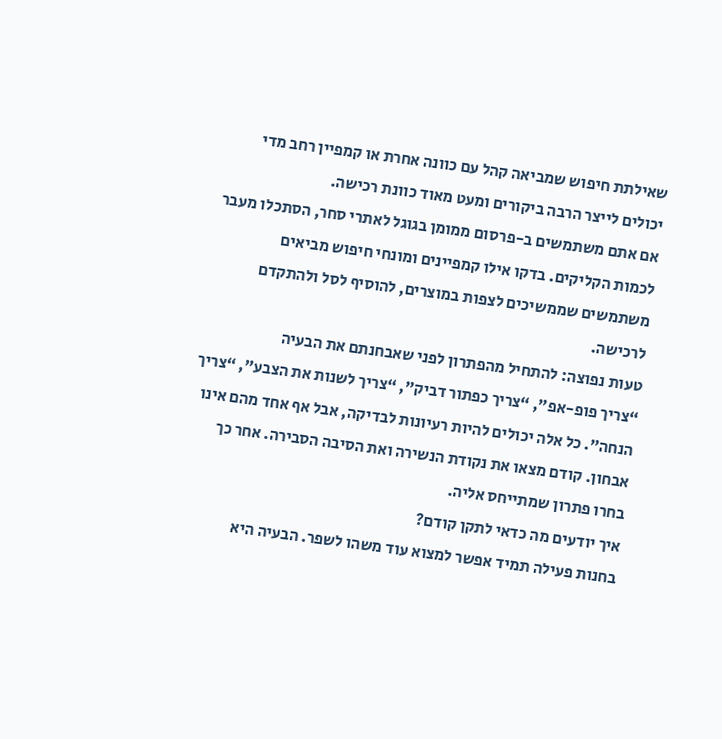שאילתת חיפוש שמביאה קהל עם כוונה אחרת או קמפיין רחב מדי יכולים לייצר הרבה ביקורים ומעט מאוד כוונת רכישה.
אם אתם משתמשים ב-פרסום ממומן בגוגל לאתרי סחר, הסתכלו מעבר לכמות הקליקים. בדקו אילו קמפיינים ומונחי חיפוש מביאים משתמשים שממשיכים לצפות במוצרים, להוסיף לסל ולהתקדם לרכישה.
טעות נפוצה: להתחיל מהפתרון לפני שאבחנתם את הבעיה
“צריך פופ-אפ”, “צריך כפתור דביק”, “צריך לשנות את הצבע”, “צריך הנחה”. כל אלה יכולים להיות רעיונות לבדיקה, אבל אף אחד מהם אינו אבחון. קודם מצאו את נקודת הנשירה ואת הסיבה הסבירה. אחר כך בחרו פתרון שמתייחס אליה.
איך יודעים מה כדאי לתקן קודם?
בחנות פעילה תמיד אפשר למצוא עוד משהו לשפר. הבעיה היא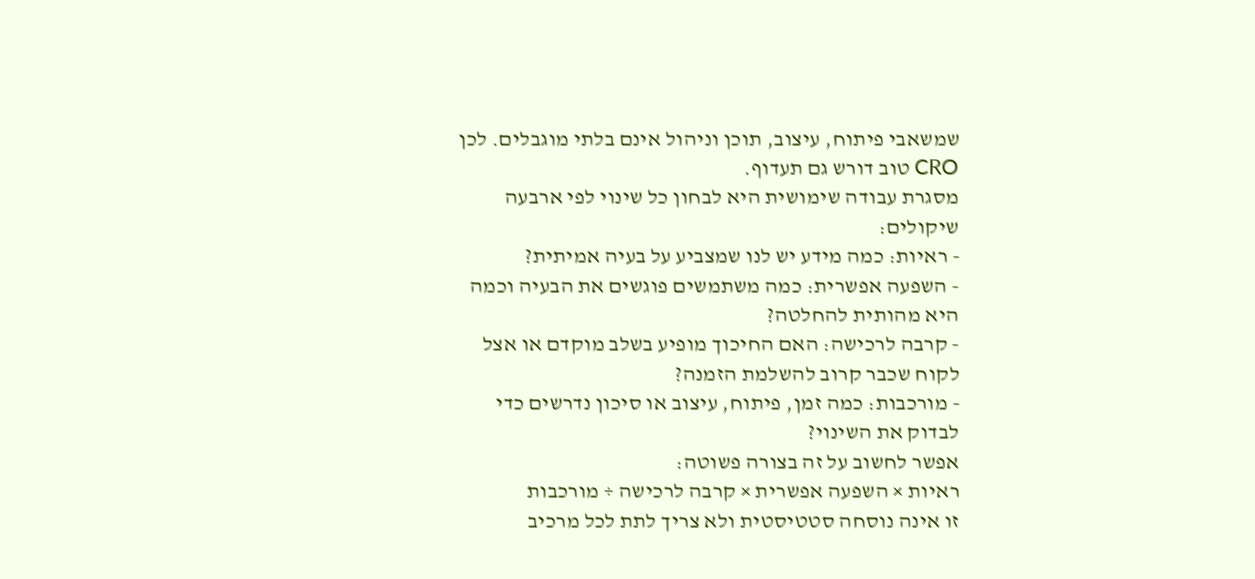שמשאבי פיתוח, עיצוב, תוכן וניהול אינם בלתי מוגבלים. לכן CRO טוב דורש גם תעדוף.
מסגרת עבודה שימושית היא לבחון כל שינוי לפי ארבעה שיקולים:
- ראיות: כמה מידע יש לנו שמצביע על בעיה אמיתית?
- השפעה אפשרית: כמה משתמשים פוגשים את הבעיה וכמה היא מהותית להחלטה?
- קרבה לרכישה: האם החיכוך מופיע בשלב מוקדם או אצל לקוח שכבר קרוב להשלמת הזמנה?
- מורכבות: כמה זמן, פיתוח, עיצוב או סיכון נדרשים כדי לבדוק את השינוי?
אפשר לחשוב על זה בצורה פשוטה:
ראיות × השפעה אפשרית × קרבה לרכישה ÷ מורכבות
זו אינה נוסחה סטטיסטית ולא צריך לתת לכל מרכיב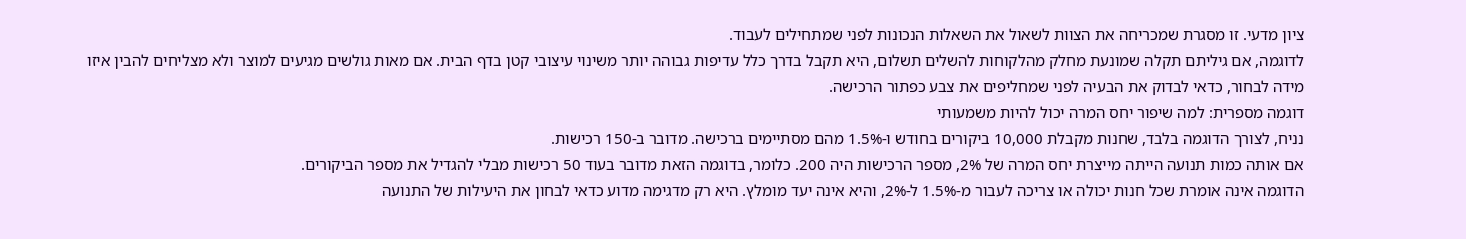ציון מדעי. זו מסגרת שמכריחה את הצוות לשאול את השאלות הנכונות לפני שמתחילים לעבוד.
לדוגמה, אם גיליתם תקלה שמונעת מחלק מהלקוחות להשלים תשלום, היא תקבל בדרך כלל עדיפות גבוהה יותר משינוי עיצובי קטן בדף הבית. אם מאות גולשים מגיעים למוצר ולא מצליחים להבין איזו מידה לבחור, כדאי לבדוק את הבעיה לפני שמחליפים את צבע כפתור הרכישה.
דוגמה מספרית: למה שיפור יחס המרה יכול להיות משמעותי
נניח, לצורך הדוגמה בלבד, שחנות מקבלת 10,000 ביקורים בחודש ו-1.5% מהם מסתיימים ברכישה. מדובר ב-150 רכישות.
אם אותה כמות תנועה הייתה מייצרת יחס המרה של 2%, מספר הרכישות היה 200. כלומר, בדוגמה הזאת מדובר בעוד 50 רכישות מבלי להגדיל את מספר הביקורים.
הדוגמה אינה אומרת שכל חנות יכולה או צריכה לעבור מ-1.5% ל-2%, והיא אינה יעד מומלץ. היא רק מדגימה מדוע כדאי לבחון את היעילות של התנועה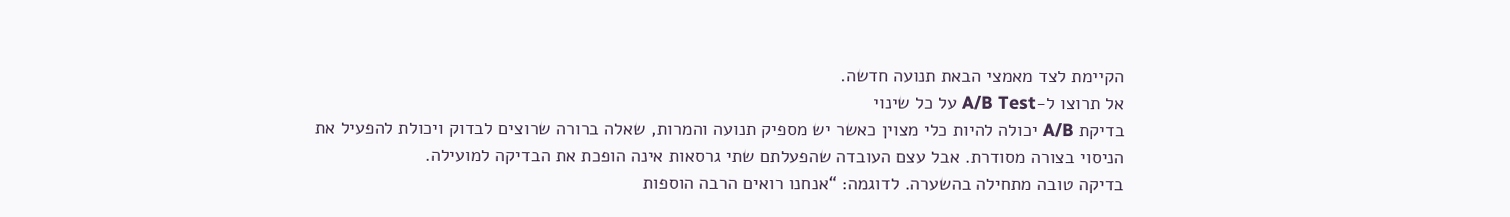הקיימת לצד מאמצי הבאת תנועה חדשה.
אל תרוצו ל-A/B Test על כל שינוי
בדיקת A/B יכולה להיות כלי מצוין כאשר יש מספיק תנועה והמרות, שאלה ברורה שרוצים לבדוק ויכולת להפעיל את הניסוי בצורה מסודרת. אבל עצם העובדה שהפעלתם שתי גרסאות אינה הופכת את הבדיקה למועילה.
בדיקה טובה מתחילה בהשערה. לדוגמה: “אנחנו רואים הרבה הוספות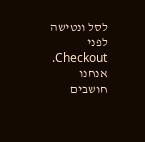לסל ונטישה לפני Checkout. אנחנו חושבים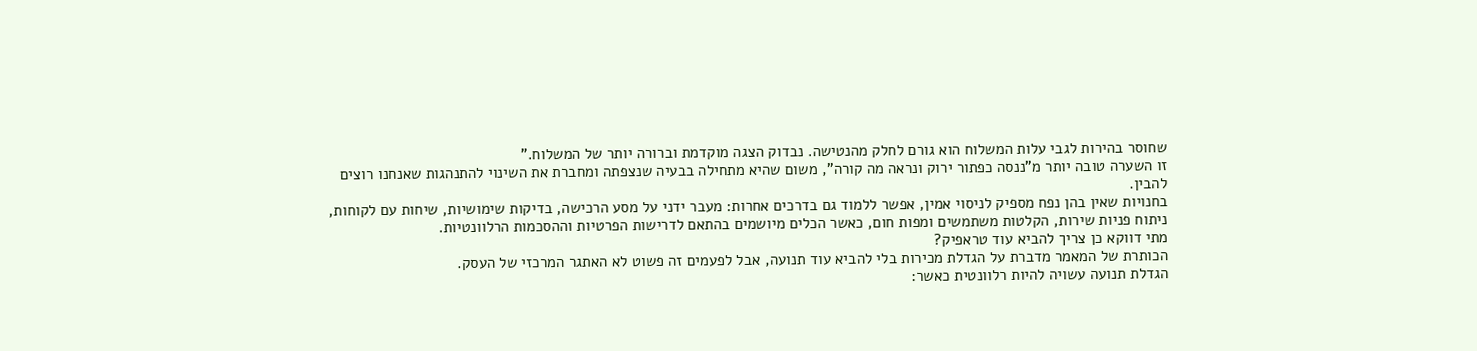שחוסר בהירות לגבי עלות המשלוח הוא גורם לחלק מהנטישה. נבדוק הצגה מוקדמת וברורה יותר של המשלוח.”
זו השערה טובה יותר מ”ננסה כפתור ירוק ונראה מה קורה”, משום שהיא מתחילה בבעיה שנצפתה ומחברת את השינוי להתנהגות שאנחנו רוצים להבין.
בחנויות שאין בהן נפח מספיק לניסוי אמין, אפשר ללמוד גם בדרכים אחרות: מעבר ידני על מסע הרכישה, בדיקות שימושיות, שיחות עם לקוחות, ניתוח פניות שירות, הקלטות משתמשים ומפות חום, כאשר הכלים מיושמים בהתאם לדרישות הפרטיות וההסכמות הרלוונטיות.
מתי דווקא כן צריך להביא עוד טראפיק?
הכותרת של המאמר מדברת על הגדלת מכירות בלי להביא עוד תנועה, אבל לפעמים זה פשוט לא האתגר המרכזי של העסק.
הגדלת תנועה עשויה להיות רלוונטית כאשר: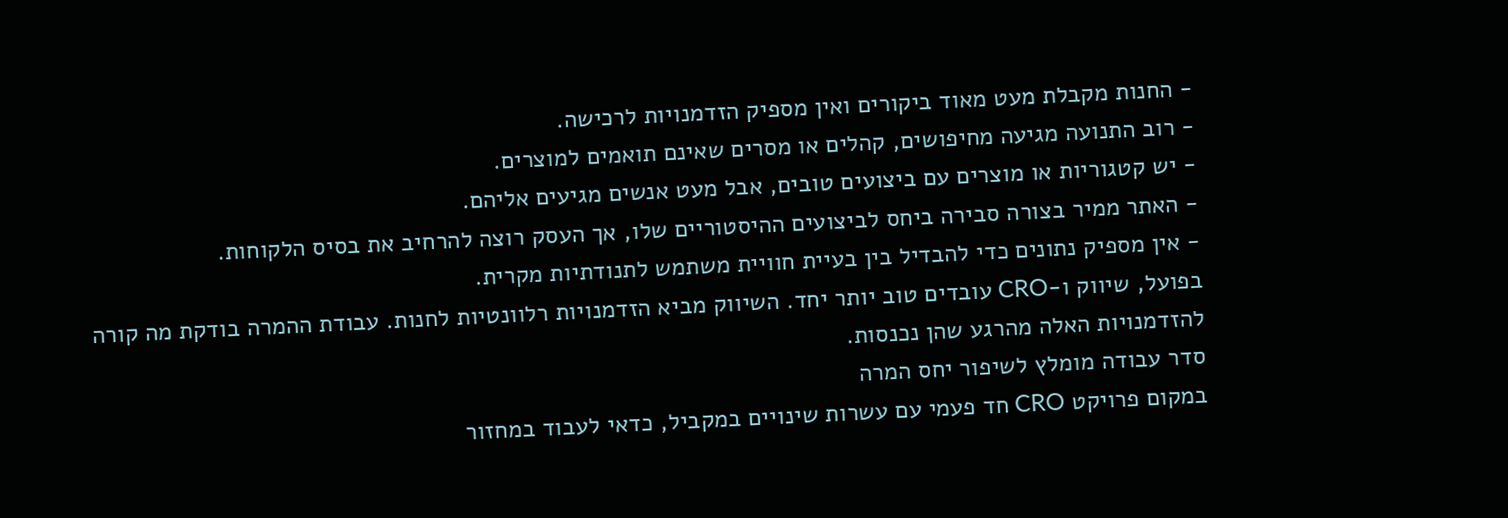- החנות מקבלת מעט מאוד ביקורים ואין מספיק הזדמנויות לרכישה.
- רוב התנועה מגיעה מחיפושים, קהלים או מסרים שאינם תואמים למוצרים.
- יש קטגוריות או מוצרים עם ביצועים טובים, אבל מעט אנשים מגיעים אליהם.
- האתר ממיר בצורה סבירה ביחס לביצועים ההיסטוריים שלו, אך העסק רוצה להרחיב את בסיס הלקוחות.
- אין מספיק נתונים כדי להבדיל בין בעיית חוויית משתמש לתנודתיות מקרית.
בפועל, שיווק ו-CRO עובדים טוב יותר יחד. השיווק מביא הזדמנויות רלוונטיות לחנות. עבודת ההמרה בודקת מה קורה להזדמנויות האלה מהרגע שהן נכנסות.
סדר עבודה מומלץ לשיפור יחס המרה
במקום פרויקט CRO חד פעמי עם עשרות שינויים במקביל, כדאי לעבוד במחזור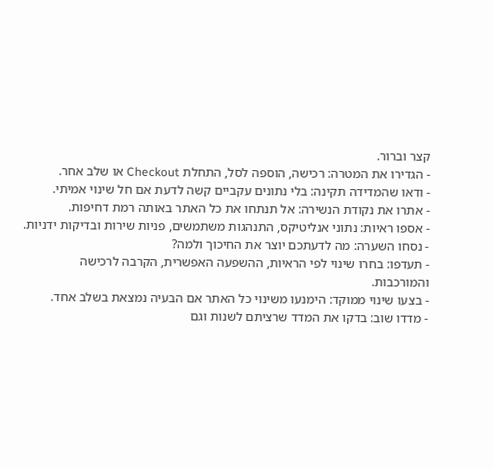קצר וברור.
- הגדירו את המטרה: רכישה, הוספה לסל, התחלת Checkout או שלב אחר.
- ודאו שהמדידה תקינה: בלי נתונים עקביים קשה לדעת אם חל שינוי אמיתי.
- אתרו את נקודת הנשירה: אל תנתחו את כל האתר באותה רמת דחיפות.
- אספו ראיות: נתוני אנליטיקס, התנהגות משתמשים, פניות שירות ובדיקות ידניות.
- נסחו השערה: מה לדעתכם יוצר את החיכוך ולמה?
- תעדפו: בחרו שינוי לפי הראיות, ההשפעה האפשרית, הקרבה לרכישה והמורכבות.
- בצעו שינוי ממוקד: הימנעו משינוי כל האתר אם הבעיה נמצאת בשלב אחד.
- מדדו שוב: בדקו את המדד שרציתם לשנות וגם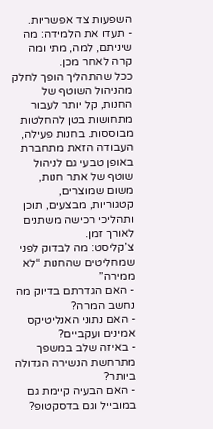השפעות צד אפשריות.
- תעדו את הלמידה: מה שיניתם, למה, מתי ומה קרה לאחר מכן.
ככל שהתהליך הופך לחלק מהניהול השוטף של החנות, קל יותר לעבור מתחושות בטן להחלטות מבוססות. בחנות פעילה, העבודה הזאת מתחברת באופן טבעי גם לניהול שוטף של אתר חנות, משום שמוצרים, קטגוריות, מבצעים, תוכן ותהליכי רכישה משתנים לאורך זמן.
צ’קליסט: מה לבדוק לפני שמחליטים שהחנות “לא ממירה”
- האם הגדרתם בדיוק מה נחשב המרה?
- האם נתוני האנליטיקס אמינים ועקביים?
- באיזה שלב במשפך מתרחשת הנשירה הגדולה ביותר?
- האם הבעיה קיימת גם במובייל וגם בדסקטופ?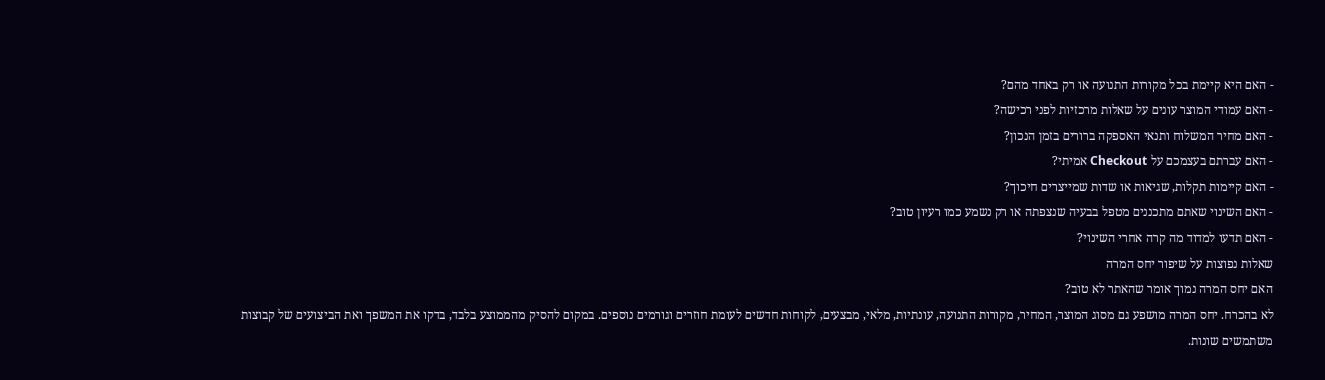- האם היא קיימת בכל מקורות התנועה או רק באחד מהם?
- האם עמודי המוצר עונים על שאלות מרכזיות לפני רכישה?
- האם מחיר המשלוח ותנאי האספקה ברורים בזמן הנכון?
- האם עברתם בעצמכם על Checkout אמיתי?
- האם קיימות תקלות, שגיאות או שדות שמייצרים חיכוך?
- האם השינוי שאתם מתכננים מטפל בבעיה שנצפתה או רק נשמע כמו רעיון טוב?
- האם תדעו למדוד מה קרה אחרי השינוי?
שאלות נפוצות על שיפור יחס המרה
האם יחס המרה נמוך אומר שהאתר לא טוב?
לא בהכרח. יחס המרה מושפע גם מסוג המוצר, המחיר, מקורות התנועה, עונתיות, מלאי, מבצעים, לקוחות חדשים לעומת חוזרים וגורמים נוספים. במקום להסיק מהממוצע בלבד, בדקו את המשפך ואת הביצועים של קבוצות משתמשים שונות.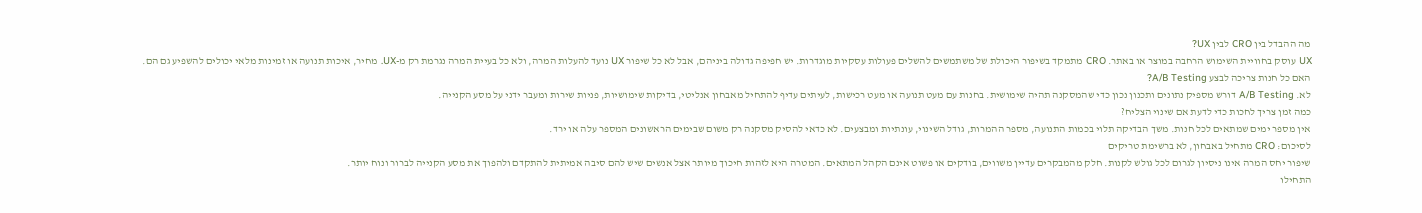מה ההבדל בין CRO לבין UX?
UX עוסק בחוויית השימוש הרחבה במוצר או באתר. CRO מתמקד בשיפור היכולת של משתמשים להשלים פעולות עסקיות מוגדרות. יש חפיפה גדולה ביניהם, אבל לא כל שיפור UX נועד להעלות המרה, ולא כל בעיית המרה נגרמת רק מ-UX. מחיר, איכות תנועה או זמינות מלאי יכולים להשפיע גם הם.
האם כל חנות צריכה לבצע A/B Testing?
לא. A/B Testing דורש מספיק נתונים ותכנון נכון כדי שהמסקנה תהיה שימושית. בחנות עם מעט תנועה או מעט רכישות, לעיתים עדיף להתחיל מאבחון אנליטי, בדיקות שימושיות, פניות שירות ומעבר ידני על מסע הקנייה.
כמה זמן צריך לחכות כדי לדעת אם שינוי הצליח?
אין מספר ימים שמתאים לכל חנות. משך הבדיקה תלוי בכמות התנועה, מספר ההמרות, גודל השינוי, עונתיות ומבצעים. לא כדאי להסיק מסקנה רק משום שבימים הראשונים המספר עלה או ירד.
לסיכום: CRO מתחיל באבחון, לא ברשימת טריקים
שיפור יחס המרה אינו ניסיון לגרום לכל גולש לקנות. חלק מהמבקרים עדיין משווים, בודקים או פשוט אינם הקהל המתאים. המטרה היא לזהות חיכוך מיותר אצל אנשים שיש להם סיבה אמיתית להתקדם ולהפוך את מסע הקנייה לברור ונוח יותר.
התחילו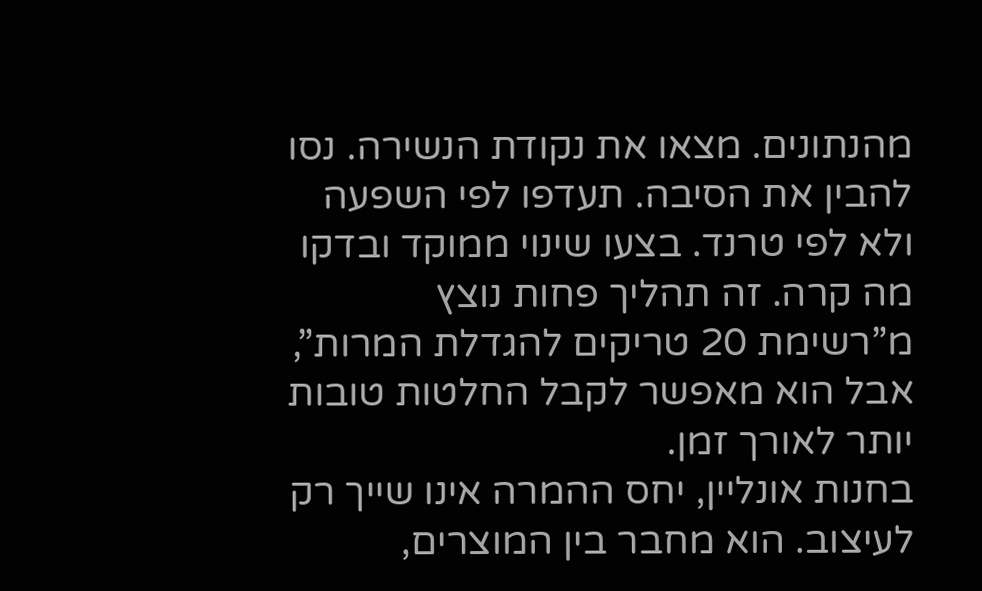מהנתונים. מצאו את נקודת הנשירה. נסו להבין את הסיבה. תעדפו לפי השפעה ולא לפי טרנד. בצעו שינוי ממוקד ובדקו מה קרה. זה תהליך פחות נוצץ מ”רשימת 20 טריקים להגדלת המרות”, אבל הוא מאפשר לקבל החלטות טובות יותר לאורך זמן.
בחנות אונליין, יחס ההמרה אינו שייך רק לעיצוב. הוא מחבר בין המוצרים,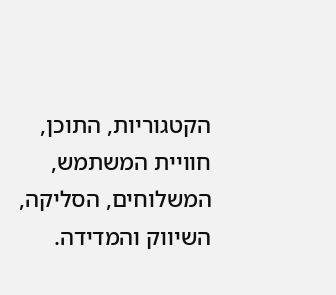הקטגוריות, התוכן, חוויית המשתמש, המשלוחים, הסליקה, השיווק והמדידה.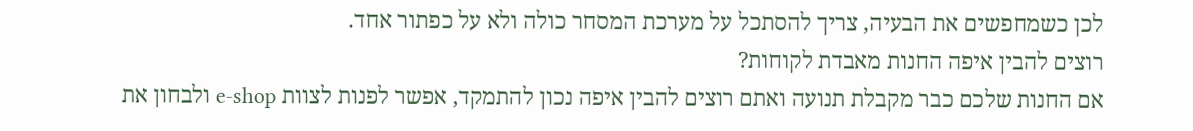לכן כשמחפשים את הבעיה, צריך להסתכל על מערכת המסחר כולה ולא על כפתור אחד.
רוצים להבין איפה החנות מאבדת לקוחות?
אם החנות שלכם כבר מקבלת תנועה ואתם רוצים להבין איפה נכון להתמקד, אפשר לפנות לצוות e-shop ולבחון את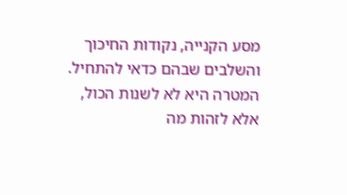מסע הקנייה, נקודות החיכוך והשלבים שבהם כדאי להתחיל. המטרה היא לא לשנות הכול, אלא לזהות מה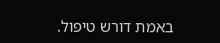באמת דורש טיפול.